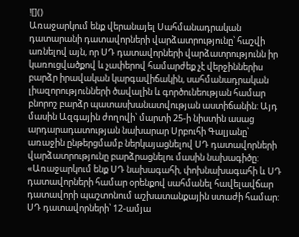![]()
Առաջարկում ենք վերանայել Սահմանադրական դատարանի դատավորների վարձատրությունը՝ հաշվի առնելով այն, որ ՍԴ դատավորների վարձատրությունն իր կառուցվածքով և չափերով համարժեք չէ վերջիններիս բարձր իրավական կարգավիճակին, սահմանադրական լիազորությունների ծավալին և գործունեության համար բնորոշ բարձր պատասխանատվության աստիճանին: Այդ մասին Ազգային ժողովի՝ մարտի 25-ի նիստին ասաց արդարադատության նախարար Սրբուհի Գալյանը՝ առաջին ընթերցմամբ ներկայացնելով ՍԴ դատավորների վարձատրությունը բարձրացնելու մասին նախագիծը:
«Առաջարկում ենք ՍԴ նախագահի, փոխնախագահի և ՍԴ դատավորների համար օրենքով սահմանել հավելավճար դատավորի պաշտոնում աշխատանքային ստաժի համար:
ՍԴ դատավորների՝ 12-ամյա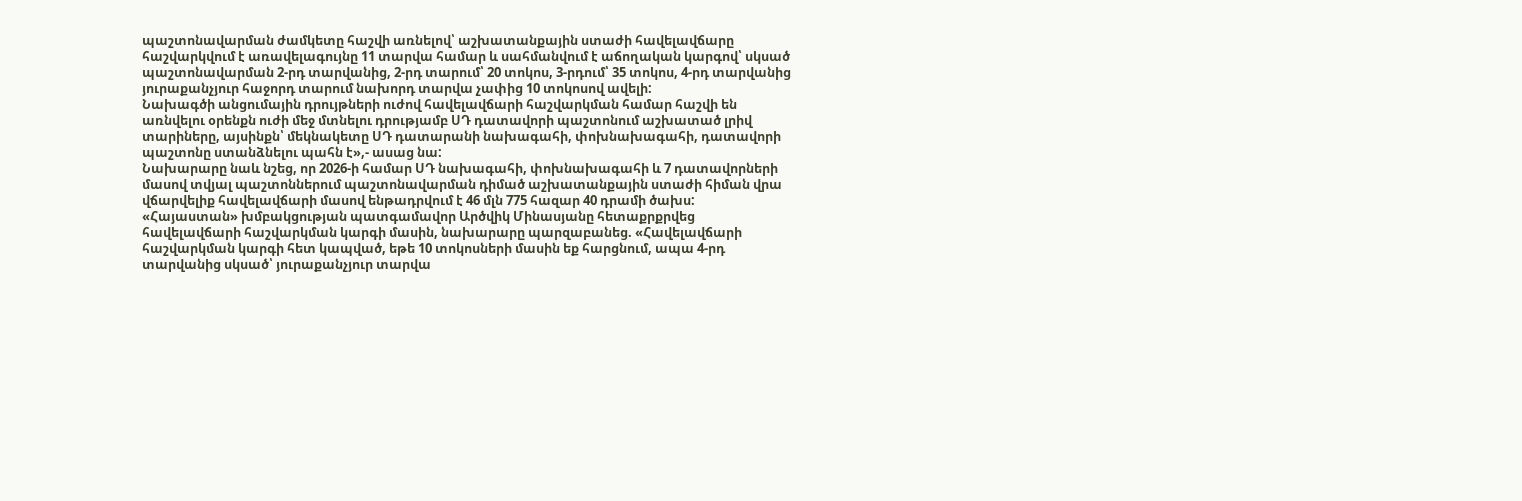պաշտոնավարման ժամկետը հաշվի առնելով՝ աշխատանքային ստաժի հավելավճարը հաշվարկվում է առավելագույնը 11 տարվա համար և սահմանվում է աճողական կարգով՝ սկսած պաշտոնավարման 2-րդ տարվանից, 2-րդ տարում՝ 20 տոկոս, 3-րդում՝ 35 տոկոս, 4-րդ տարվանից յուրաքանչյուր հաջորդ տարում նախորդ տարվա չափից 10 տոկոսով ավելի:
Նախագծի անցումային դրույթների ուժով հավելավճարի հաշվարկման համար հաշվի են առնվելու օրենքն ուժի մեջ մտնելու դրությամբ ՍԴ դատավորի պաշտոնում աշխատած լրիվ տարիները, այսինքն՝ մեկնակետը ՍԴ դատարանի նախագահի, փոխնախագահի, դատավորի պաշտոնը ստանձնելու պահն է»,- ասաց նա:
Նախարարը նաև նշեց, որ 2026-ի համար ՍԴ նախագահի, փոխնախագահի և 7 դատավորների մասով տվյալ պաշտոններում պաշտոնավարման դիմած աշխատանքային ստաժի հիման վրա վճարվելիք հավելավճարի մասով ենթադրվում է 46 մլն 775 հազար 40 դրամի ծախս:
«Հայաստան» խմբակցության պատգամավոր Արծվիկ Մինասյանը հետաքրքրվեց հավելավճարի հաշվարկման կարգի մասին, նախարարը պարզաբանեց. «Հավելավճարի հաշվարկման կարգի հետ կապված, եթե 10 տոկոսների մասին եք հարցնում, ապա 4-րդ տարվանից սկսած՝ յուրաքանչյուր տարվա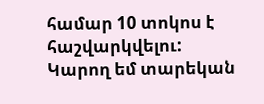համար 10 տոկոս է հաշվարկվելու:
Կարող եմ տարեկան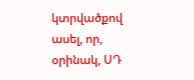կտրվածքով ասել, որ, օրինակ, ՍԴ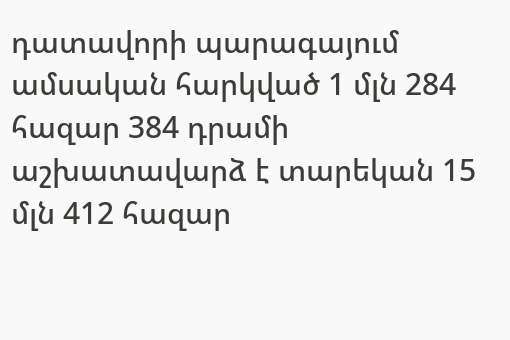դատավորի պարագայում ամսական հարկված 1 մլն 284 հազար 384 դրամի աշխատավարձ է տարեկան 15 մլն 412 հազար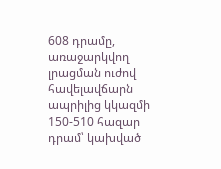608 դրամը, առաջարկվող լրացման ուժով հավելավճարն ապրիլից կկազմի 150-510 հազար դրամ՝ կախված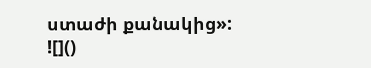ստաժի քանակից»:
![]()